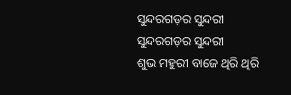ସୁନ୍ଦରଗଡ଼ର ସୁନ୍ଦରୀ
ସୁନ୍ଦରଗଡ଼ର ସୁନ୍ଦରୀ
ଶୁଭ ମହୁରୀ ବାଜେ ଥିରି ଥିରି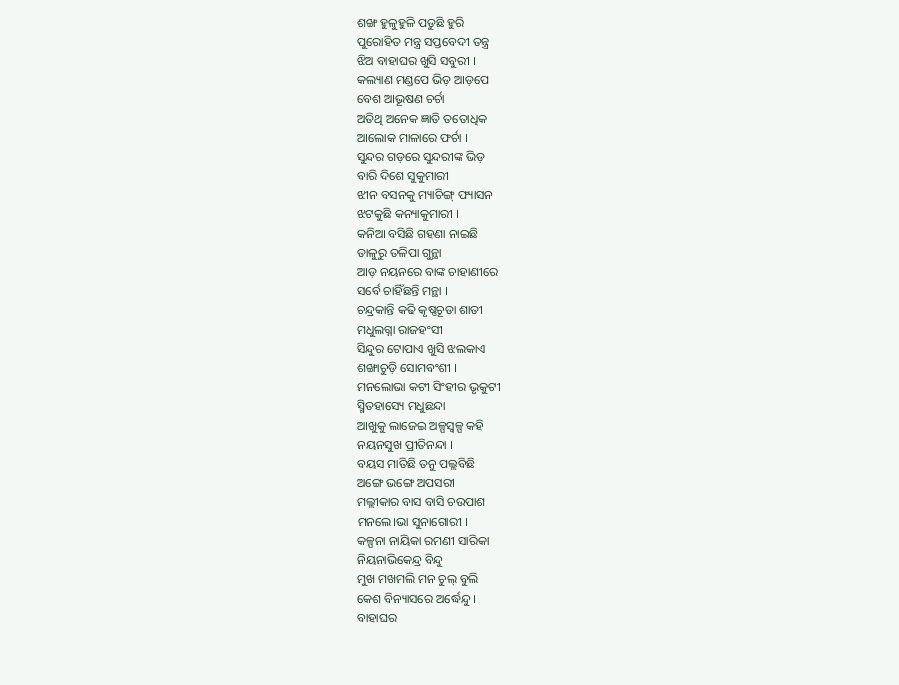ଶଙ୍ଖ ହୁଳୁହୁଳି ପଡୁଛି ହୁରି
ପୁରୋହିତ ମନ୍ତ୍ର ସପ୍ତବେଦୀ ତନ୍ତ୍ର
ଝିଅ ବାହାଘର ଖୁସି ସବୁରୀ ।
କଲ୍ୟାଣ ମଣ୍ଡପେ ଭିଡ଼ ଆଡ଼ପେ
ବେଶ ଆଭୂଷଣ ଚର୍ଚା
ଅତିଥି ଅନେକ ଜ୍ଞାତି ତତୋଧିକ
ଆଲୋକ ମାଳାରେ ଫର୍ଚା ।
ସୁନ୍ଦର ଗଡ଼ରେ ସୁନ୍ଦରୀଙ୍କ ଭିଡ଼
ବାରି ଦିଶେ ସୁକୁମାରୀ
ଝୀନ ବସନକୁ ମ୍ୟାଚିଙ୍ଗ୍ ଫ୍ୟାସନ
ଝଟକୁଛି କନ୍ୟାକୁମାରୀ ।
କନିଆ ବସିଛି ଗହଣା ନାଇଛି
ତାଳୁରୁ ତଳିପା ଗୁନ୍ଥା
ଆଡ଼ ନୟନରେ ବାଙ୍କ ଚାହାଣୀରେ
ସର୍ବେ ଚାହିଁଛନ୍ତି ମନ୍ଥା ।
ଚନ୍ଦ୍ରକାନ୍ତି କଢି କୃଷ୍ଣଚୂଡା ଶାତୀ
ମଧୁଲଗ୍ନା ରାଜହଂସୀ
ସିନ୍ଦୁର ଟୋପାଏ ଖୁସି ଝଲକାଏ
ଶଙ୍ଖାଚୁଡ଼ି ସୋମବଂଶୀ ।
ମନଲୋଭା କଟୀ ସିଂହୀର ଭୃକୁଟୀ
ସ୍ମିତହାସ୍ୟେ ମଧୁଛନ୍ଦା
ଆଖୁକୁ ଲାଜେଇ ଅଳ୍ପସ୍ଵଳ୍ପ କହି
ନୟନସୁଖ ପ୍ରୀତିନନ୍ଦା ।
ବୟସ ମାତିଛି ତନୁ ପଲ୍ଲବିଛି
ଅଙ୍ଗେ ଭଙ୍ଗେ ଅପସରୀ
ମଲ୍ଲୀକାର ବାସ ବାସି ଚଉପାଶ
ମନଲେ।ଭା ସୁନାଗୋରୀ ।
କଳ୍ପନା ନାୟିକା ରମଣୀ ସାରିକା
ନିୟନାଭିକେନ୍ଦ୍ର ବିନ୍ଦୁ
ମୁଖ ମଖମଲି ମନ ଚୁଲ୍ ବୁଲି
କେଶ ବିନ୍ୟାସରେ ଅର୍ଦ୍ଧେନ୍ଦୁ ।
ବାହାଘର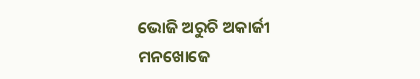ଭୋଜି ଅରୁଚି ଅକାର୍ଜୀ
ମନଖୋଜେ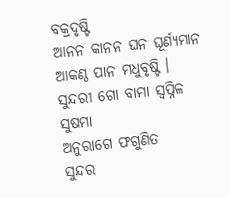ବକ୍ରଦୃଷ୍ଟି
ଆନନ କାନନ ଘନ ଘୂର୍ଣ୍ୟମାନ
ଆକଣ୍ଠ ପାନ ମଧୁବୃଷ୍ଟି ।
ସୁନ୍ଦରୀ ଗୋ ବାମା ସ୍ୱପ୍ନିଳ ସୁଷମା
ଅନୁରାଗେ ଫଗୁଣିତ
ସୁନ୍ଦର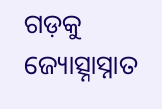ଗଡ଼କୁ ଜ୍ୟୋତ୍ସ୍ନାସ୍ନାତ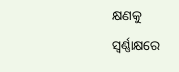କ୍ଷଣକୁ
ସ୍ଵର୍ଣ୍ଣାକ୍ଷରେ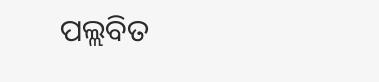ପଲ୍ଲବିତ